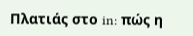Πλατιάς στο in: πώς η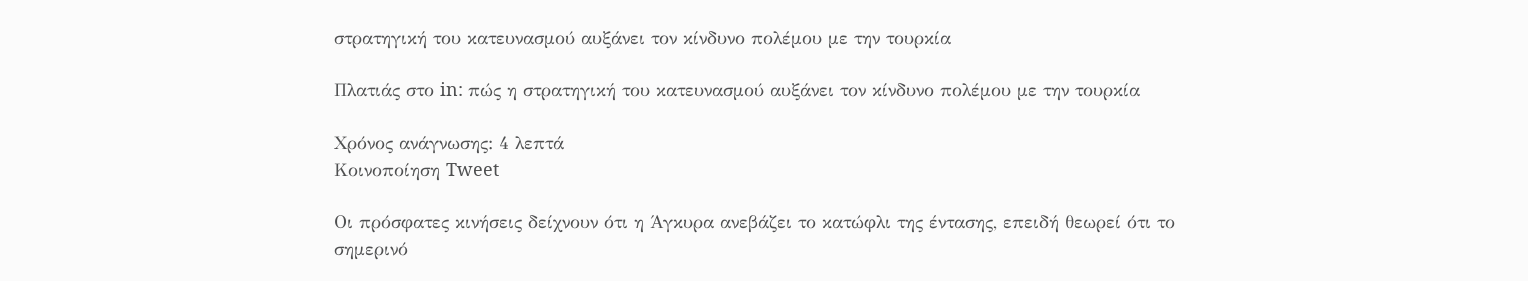στρατηγική του κατευνασμού αυξάνει τον κίνδυνο πολέμου με την τουρκία

Πλατιάς στο in: πώς η στρατηγική του κατευνασμού αυξάνει τον κίνδυνο πολέμου με την τουρκία

Χρόνος ανάγνωσης: 4 λεπτά
Κοινοποίηση Tweet

Οι πρόσφατες κινήσεις δείχνουν ότι η Άγκυρα ανεβάζει το κατώφλι της έντασης, επειδή θεωρεί ότι το σημερινό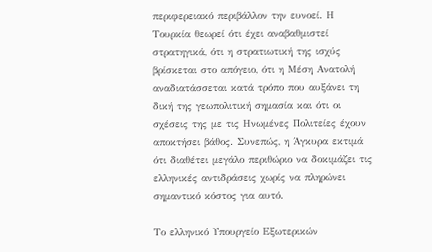περιφερειακό περιβάλλον την ευνοεί. Η Τουρκία θεωρεί ότι έχει αναβαθμιστεί στρατηγικά, ότι η στρατιωτική της ισχύς βρίσκεται στο απόγειο, ότι η Μέση Ανατολή αναδιατάσσεται κατά τρόπο που αυξάνει τη δική της γεωπολιτική σημασία και ότι οι σχέσεις της με τις Ηνωμένες Πολιτείες έχουν αποκτήσει βάθος. Συνεπώς, η Άγκυρα εκτιμά ότι διαθέτει μεγάλο περιθώριο να δοκιμάζει τις ελληνικές αντιδράσεις χωρίς να πληρώνει σημαντικό κόστος για αυτό.

Το ελληνικό Υπουργείο Εξωτερικών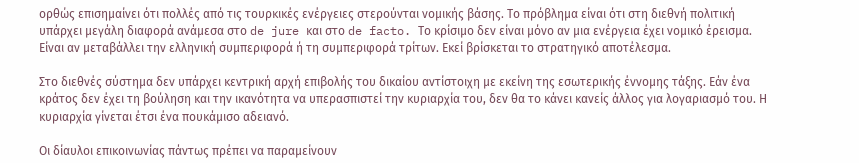ορθώς επισημαίνει ότι πολλές από τις τουρκικές ενέργειες στερούνται νομικής βάσης. Το πρόβλημα είναι ότι στη διεθνή πολιτική υπάρχει μεγάλη διαφορά ανάμεσα στο de jure και στο de facto. Το κρίσιμο δεν είναι μόνο αν μια ενέργεια έχει νομικό έρεισμα. Είναι αν μεταβάλλει την ελληνική συμπεριφορά ή τη συμπεριφορά τρίτων. Εκεί βρίσκεται το στρατηγικό αποτέλεσμα.

Στο διεθνές σύστημα δεν υπάρχει κεντρική αρχή επιβολής του δικαίου αντίστοιχη με εκείνη της εσωτερικής έννομης τάξης. Εάν ένα κράτος δεν έχει τη βούληση και την ικανότητα να υπερασπιστεί την κυριαρχία του, δεν θα το κάνει κανείς άλλος για λογαριασμό του. Η κυριαρχία γίνεται έτσι ένα πουκάμισο αδειανό.

Οι δίαυλοι επικοινωνίας πάντως πρέπει να παραμείνουν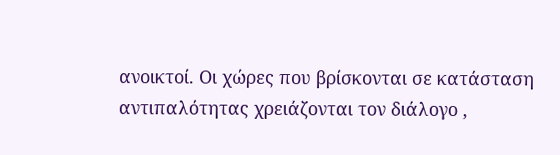ανοικτοί. Οι χώρες που βρίσκονται σε κατάσταση αντιπαλότητας χρειάζονται τον διάλογο ,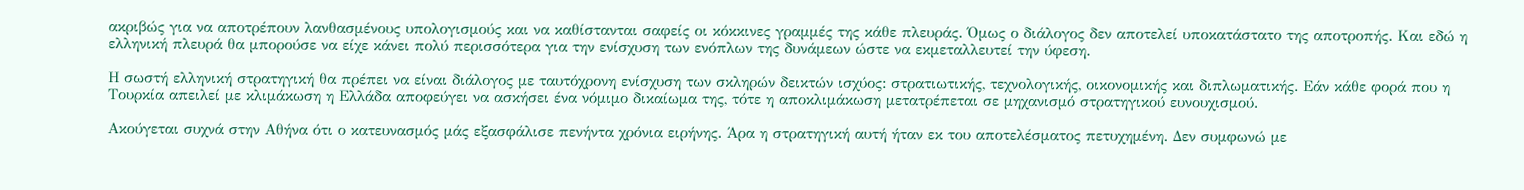ακριβώς για να αποτρέπουν λανθασμένους υπολογισμούς και να καθίστανται σαφείς οι κόκκινες γραμμές της κάθε πλευράς. Όμως ο διάλογος δεν αποτελεί υποκατάστατο της αποτροπής. Και εδώ η ελληνική πλευρά θα μπορούσε να είχε κάνει πολύ περισσότερα για την ενίσχυση των ενόπλων της δυνάμεων ώστε να εκμεταλλευτεί την ύφεση.

Η σωστή ελληνική στρατηγική θα πρέπει να είναι διάλογος με ταυτόχρονη ενίσχυση των σκληρών δεικτών ισχύος: στρατιωτικής, τεχνολογικής, οικονομικής και διπλωματικής. Εάν κάθε φορά που η Τουρκία απειλεί με κλιμάκωση η Ελλάδα αποφεύγει να ασκήσει ένα νόμιμο δικαίωμα της, τότε η αποκλιμάκωση μετατρέπεται σε μηχανισμό στρατηγικού ευνουχισμού.

Ακούγεται συχνά στην Αθήνα ότι ο κατευνασμός μάς εξασφάλισε πενήντα χρόνια ειρήνης. Άρα η στρατηγική αυτή ήταν εκ του αποτελέσματος πετυχημένη. Δεν συμφωνώ με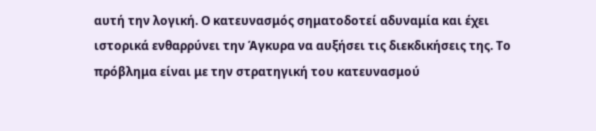αυτή την λογική. Ο κατευνασμός σηματοδοτεί αδυναμία και έχει ιστορικά ενθαρρύνει την Άγκυρα να αυξήσει τις διεκδικήσεις της. Το πρόβλημα είναι με την στρατηγική του κατευνασμού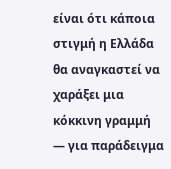είναι ότι κάποια στιγμή η Ελλάδα θα αναγκαστεί να χαράξει μια κόκκινη γραμμή — για παράδειγμα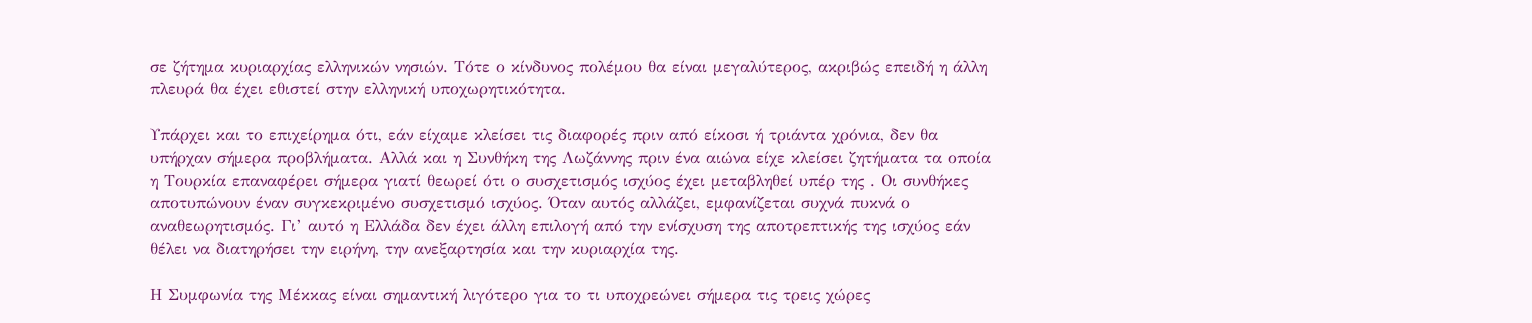σε ζήτημα κυριαρχίας ελληνικών νησιών. Τότε ο κίνδυνος πολέμου θα είναι μεγαλύτερος, ακριβώς επειδή η άλλη πλευρά θα έχει εθιστεί στην ελληνική υποχωρητικότητα.

Υπάρχει και το επιχείρημα ότι, εάν είχαμε κλείσει τις διαφορές πριν από είκοσι ή τριάντα χρόνια, δεν θα υπήρχαν σήμερα προβλήματα. Αλλά και η Συνθήκη της Λωζάννης πριν ένα αιώνα είχε κλείσει ζητήματα τα οποία η Τουρκία επαναφέρει σήμερα γιατί θεωρεί ότι ο συσχετισμός ισχύος έχει μεταβληθεί υπέρ της . Οι συνθήκες αποτυπώνουν έναν συγκεκριμένο συσχετισμό ισχύος. Όταν αυτός αλλάζει, εμφανίζεται συχνά πυκνά ο αναθεωρητισμός. Γι’ αυτό η Ελλάδα δεν έχει άλλη επιλογή από την ενίσχυση της αποτρεπτικής της ισχύος εάν θέλει να διατηρήσει την ειρήνη, την ανεξαρτησία και την κυριαρχία της.

Η Συμφωνία της Μέκκας είναι σημαντική λιγότερο για το τι υποχρεώνει σήμερα τις τρεις χώρες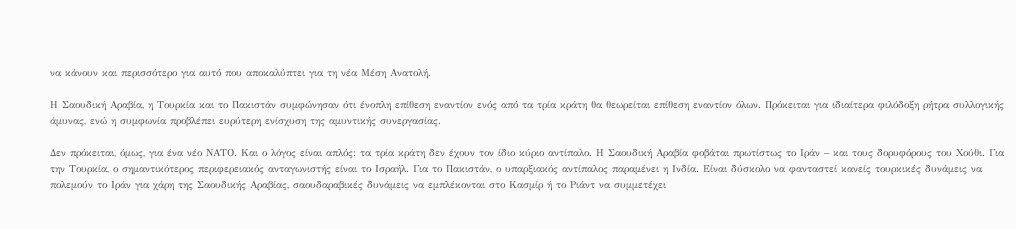να κάνουν και περισσότερο για αυτό που αποκαλύπτει για τη νέα Μέση Ανατολή.

Η Σαουδική Αραβία, η Τουρκία και το Πακιστάν συμφώνησαν ότι ένοπλη επίθεση εναντίον ενός από τα τρία κράτη θα θεωρείται επίθεση εναντίον όλων. Πρόκειται για ιδιαίτερα φιλόδοξη ρήτρα συλλογικής άμυνας, ενώ η συμφωνία προβλέπει ευρύτερη ενίσχυση της αμυντικής συνεργασίας.

Δεν πρόκειται, όμως, για ένα νέο ΝΑΤΟ. Και ο λόγος είναι απλός: τα τρία κράτη δεν έχουν τον ίδιο κύριο αντίπαλο. Η Σαουδική Αραβία φοβάται πρωτίστως το Ιράν – και τους δορυφόρους του Χούθι. Για την Τουρκία, ο σημαντικότερος περιφερειακός ανταγωνιστής είναι το Ισραήλ. Για το Πακιστάν, ο υπαρξιακός αντίπαλος παραμένει η Ινδία. Είναι δύσκολο να φανταστεί κανείς τουρκικές δυνάμεις να πολεμούν το Ιράν για χάρη της Σαουδικής Αραβίας, σαουδαραβικές δυνάμεις να εμπλέκονται στο Κασμίρ ή το Ριάντ να συμμετέχει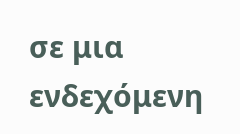σε μια ενδεχόμενη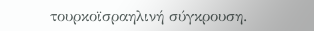τουρκοϊσραηλινή σύγκρουση.